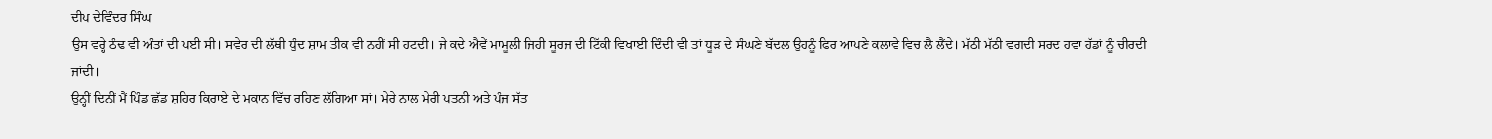ਦੀਪ ਦੇਵਿੰਦਰ ਸਿੰਘ
ਉਸ ਵਰ੍ਹੇ ਠੰਢ ਵੀ ਅੰਤਾਂ ਦੀ ਪਈ ਸੀ। ਸਵੇਰ ਦੀ ਲੱਥੀ ਧੁੰਦ ਸ਼ਾਮ ਤੀਕ ਵੀ ਨਹੀਂ ਸੀ ਹਟਦੀ। ਜੇ ਕਦੇ ਐਵੇਂ ਮਾਮੂਲੀ ਜਿਹੀ ਸੂਰਜ ਦੀ ਟਿੱਕੀ ਵਿਖਾਈ ਦਿੰਦੀ ਵੀ ਤਾਂ ਧੂੜ ਦੇ ਸੰਘਣੇ ਬੱਦਲ ਉਹਨੂੰ ਫਿਰ ਆਪਣੇ ਕਲਾਵੇ ਵਿਚ ਲੈ ਲੈਂਦੇ। ਮੱਠੀ ਮੱਠੀ ਵਗਦੀ ਸਰਦ ਹਵਾ ਹੱਡਾਂ ਨੂੰ ਚੀਰਦੀ ਜਾਂਦੀ।
ਉਨ੍ਹੀਂ ਦਿਨੀਂ ਮੈਂ ਪਿੰਡ ਛੱਡ ਸ਼ਹਿਰ ਕਿਰਾਏ ਦੇ ਮਕਾਨ ਵਿੱਚ ਰਹਿਣ ਲੱਗਿਆ ਸਾਂ। ਮੇਰੇ ਨਾਲ ਮੇਰੀ ਪਤਨੀ ਅਤੇ ਪੰਜ ਸੱਤ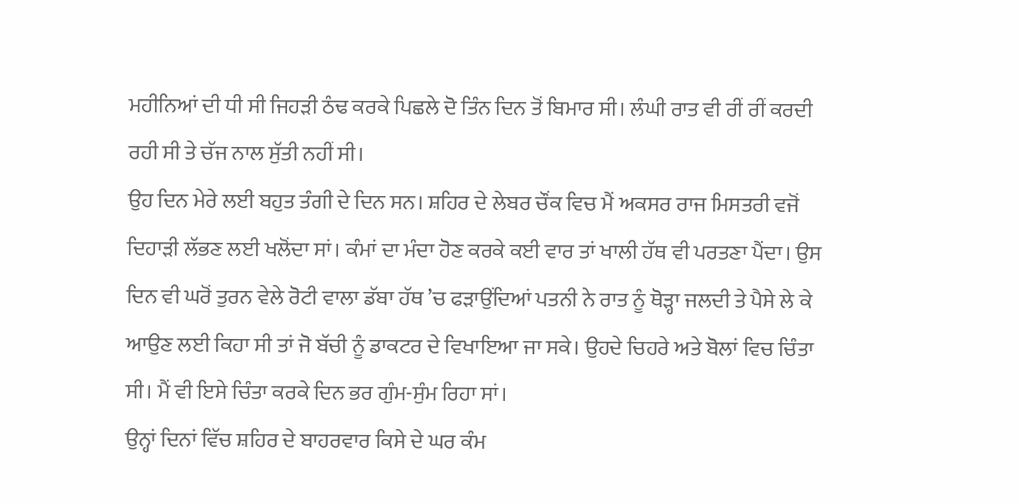ਮਹੀਨਿਆਂ ਦੀ ਧੀ ਸੀ ਜਿਹੜੀ ਠੰਢ ਕਰਕੇ ਪਿਛਲੇ ਦੋ ਤਿੰਨ ਦਿਨ ਤੋਂ ਬਿਮਾਰ ਸੀ। ਲੰਘੀ ਰਾਤ ਵੀ ਰੀਂ ਰੀਂ ਕਰਦੀ ਰਹੀ ਸੀ ਤੇ ਚੱਜ ਨਾਲ ਸੁੱਤੀ ਨਹੀਂ ਸੀ।
ਉਹ ਦਿਨ ਮੇਰੇ ਲਈ ਬਹੁਤ ਤੰਗੀ ਦੇ ਦਿਨ ਸਨ। ਸ਼ਹਿਰ ਦੇ ਲੇਬਰ ਚੌਂਕ ਵਿਚ ਮੈਂ ਅਕਸਰ ਰਾਜ ਮਿਸਤਰੀ ਵਜੋਂ ਦਿਹਾੜੀ ਲੱਭਣ ਲਈ ਖਲੋਂਦਾ ਸਾਂ। ਕੰਮਾਂ ਦਾ ਮੰਦਾ ਹੋਣ ਕਰਕੇ ਕਈ ਵਾਰ ਤਾਂ ਖਾਲੀ ਹੱਥ ਵੀ ਪਰਤਣਾ ਪੈਂਦਾ। ਉਸ ਦਿਨ ਵੀ ਘਰੋਂ ਤੁਰਨ ਵੇਲੇ ਰੋਟੀ ਵਾਲਾ ਡੱਬਾ ਹੱਥ ’ਚ ਫੜਾਉਂਦਿਆਂ ਪਤਨੀ ਨੇ ਰਾਤ ਨੂੰ ਥੋੜ੍ਹਾ ਜਲਦੀ ਤੇ ਪੈਸੇ ਲੇ ਕੇ ਆਉਣ ਲਈ ਕਿਹਾ ਸੀ ਤਾਂ ਜੋ ਬੱਚੀ ਨੂੰ ਡਾਕਟਰ ਦੇ ਵਿਖਾਇਆ ਜਾ ਸਕੇ। ਉਹਦੇ ਚਿਹਰੇ ਅਤੇ ਬੋਲਾਂ ਵਿਚ ਚਿੰਤਾ ਸੀ। ਮੈਂ ਵੀ ਇਸੇ ਚਿੰਤਾ ਕਰਕੇ ਦਿਨ ਭਰ ਗੁੰਮ-ਸੁੰਮ ਰਿਹਾ ਸਾਂ।
ਉਨ੍ਹਾਂ ਦਿਨਾਂ ਵਿੱਚ ਸ਼ਹਿਰ ਦੇ ਬਾਹਰਵਾਰ ਕਿਸੇ ਦੇ ਘਰ ਕੰਮ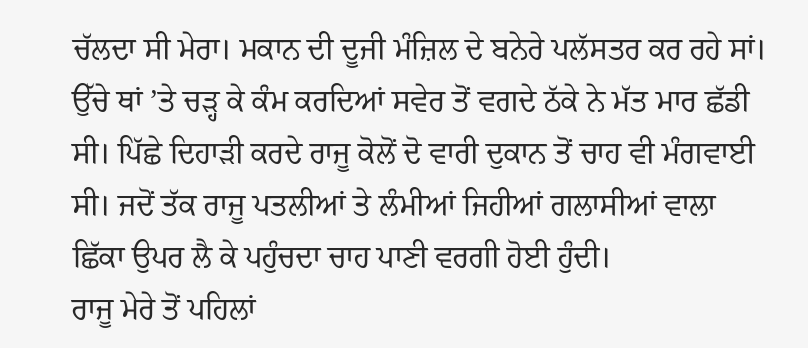ਚੱਲਦਾ ਸੀ ਮੇਰਾ। ਮਕਾਨ ਦੀ ਦੂਜੀ ਮੰਜ਼ਿਲ ਦੇ ਬਨੇਰੇ ਪਲੱਸਤਰ ਕਰ ਰਹੇ ਸਾਂ। ਉੱਚੇ ਥਾਂ ’ਤੇ ਚੜ੍ਹ ਕੇ ਕੰਮ ਕਰਦਿਆਂ ਸਵੇਰ ਤੋਂ ਵਗਦੇ ਠੱਕੇ ਨੇ ਮੱਤ ਮਾਰ ਛੱਡੀ ਸੀ। ਪਿੱਛੇ ਦਿਹਾੜੀ ਕਰਦੇ ਰਾਜੂ ਕੋਲੋਂ ਦੋ ਵਾਰੀ ਦੁਕਾਨ ਤੋਂ ਚਾਹ ਵੀ ਮੰਗਵਾਈ ਸੀ। ਜਦੋਂ ਤੱਕ ਰਾਜੂ ਪਤਲੀਆਂ ਤੇ ਲੰਮੀਆਂ ਜਿਹੀਆਂ ਗਲਾਸੀਆਂ ਵਾਲਾ ਛਿੱਕਾ ਉਪਰ ਲੈ ਕੇ ਪਹੁੰਚਦਾ ਚਾਹ ਪਾਣੀ ਵਰਗੀ ਹੋਈ ਹੁੰਦੀ।
ਰਾਜੂ ਮੇਰੇ ਤੋਂ ਪਹਿਲਾਂ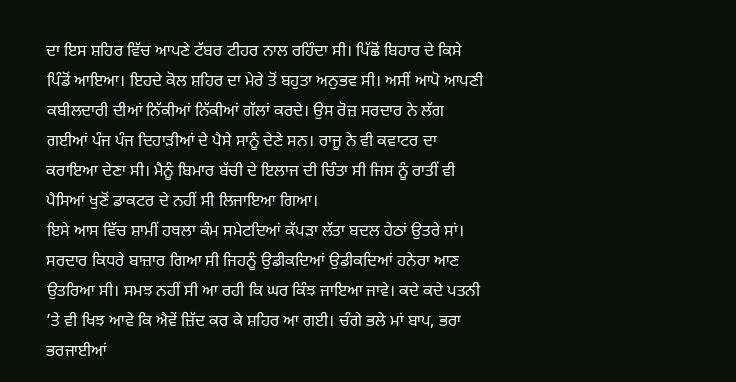ਦਾ ਇਸ ਸ਼ਹਿਰ ਵਿੱਚ ਆਪਣੇ ਟੱਬਰ ਟੀਹਰ ਨਾਲ ਰਹਿੰਦਾ ਸੀ। ਪਿੱਛੋਂ ਬਿਹਾਰ ਦੇ ਕਿਸੇ ਪਿੰਡੋਂ ਆਇਆ। ਇਹਦੇ ਕੋਲ ਸ਼ਹਿਰ ਦਾ ਮੇਰੇ ਤੋਂ ਬਹੁਤਾ ਅਨੁਭਵ ਸੀ। ਅਸੀਂ ਆਪੋ ਆਪਣੀ ਕਬੀਲਦਾਰੀ ਦੀਆਂ ਨਿੱਕੀਆਂ ਨਿੱਕੀਆਂ ਗੱਲਾਂ ਕਰਦੇ। ਉਸ ਰੋਜ਼ ਸਰਦਾਰ ਨੇ ਲੱਗ ਗਈਆਂ ਪੰਜ ਪੰਜ ਦਿਹਾੜੀਆਂ ਦੇ ਪੈਸੇ ਸਾਨੂੰ ਦੇਣੇ ਸਨ। ਰਾਜੂ ਨੇ ਵੀ ਕਵਾਟਰ ਦਾ ਕਰਾਇਆ ਦੇਣਾ ਸੀ। ਮੈਨੂੰ ਬਿਮਾਰ ਬੱਚੀ ਦੇ ਇਲਾਜ ਦੀ ਚਿੰਤਾ ਸੀ ਜਿਸ ਨੂੰ ਰਾਤੀਂ ਵੀ ਪੈਸਿਆਂ ਖੁਣੋਂ ਡਾਕਟਰ ਦੇ ਨਹੀਂ ਸੀ ਲਿਜਾਇਆ ਗਿਆ।
ਇਸੇ ਆਸ ਵਿੱਚ ਸ਼ਾਮੀਂ ਹਥਲਾ ਕੰਮ ਸਮੇਟਦਿਆਂ ਕੱਪੜਾ ਲੱਤਾ ਬਦਲ ਹੇਠਾਂ ਉਤਰੇ ਸਾਂ। ਸਰਦਾਰ ਕਿਧਰੇ ਬਾਜ਼ਾਰ ਗਿਆ ਸੀ ਜਿਹਨੂੰ ਉਡੀਕਦਿਆਂ ਉਡੀਕਦਿਆਂ ਹਨੇਰਾ ਆਣ ਉਤਰਿਆ ਸੀ। ਸਮਝ ਨਹੀਂ ਸੀ ਆ ਰਹੀ ਕਿ ਘਰ ਕਿੰਝ ਜਾਇਆ ਜਾਵੇ। ਕਦੇ ਕਦੇ ਪਤਨੀ ’ਤੇ ਵੀ ਖਿਝ ਆਵੇ ਕਿ ਐਵੇਂ ਜ਼ਿੱਦ ਕਰ ਕੇ ਸ਼ਹਿਰ ਆ ਗਈ। ਚੰਗੇ ਭਲੇ ਮਾਂ ਬਾਪ, ਭਰਾ ਭਰਜਾਈਆਂ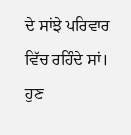ਦੇ ਸਾਂਝੇ ਪਰਿਵਾਰ ਵਿੱਚ ਰਹਿੰਦੇ ਸਾਂ। ਹੁਣ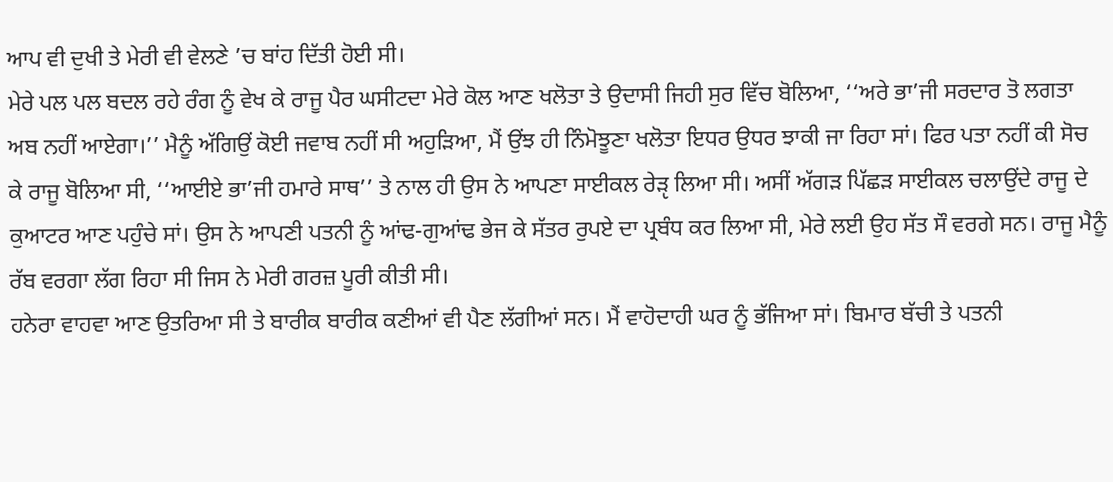ਆਪ ਵੀ ਦੁਖੀ ਤੇ ਮੇਰੀ ਵੀ ਵੇਲਣੇ ’ਚ ਬਾਂਹ ਦਿੱਤੀ ਹੋਈ ਸੀ।
ਮੇਰੇ ਪਲ ਪਲ ਬਦਲ ਰਹੇ ਰੰਗ ਨੂੰ ਵੇਖ ਕੇ ਰਾਜੂ ਪੈਰ ਘਸੀਟਦਾ ਮੇਰੇ ਕੋਲ ਆਣ ਖਲੋਤਾ ਤੇ ਉਦਾਸੀ ਜਿਹੀ ਸੁਰ ਵਿੱਚ ਬੋਲਿਆ, ‘‘ਅਰੇ ਭਾ’ਜੀ ਸਰਦਾਰ ਤੋ ਲਗਤਾ ਅਬ ਨਹੀਂ ਆਏਗਾ।’’ ਮੈਨੂੰ ਅੱਗਿਉਂ ਕੋਈ ਜਵਾਬ ਨਹੀਂ ਸੀ ਅਹੁੜਿਆ, ਮੈਂ ਉਂਝ ਹੀ ਨਿੰਮੋਝੂਣਾ ਖਲੋਤਾ ਇਧਰ ਉਧਰ ਝਾਕੀ ਜਾ ਰਿਹਾ ਸਾਂ। ਫਿਰ ਪਤਾ ਨਹੀਂ ਕੀ ਸੋਚ ਕੇ ਰਾਜੂ ਬੋਲਿਆ ਸੀ, ‘‘ਆਈਏ ਭਾ’ਜੀ ਹਮਾਰੇ ਸਾਥ’’ ਤੇ ਨਾਲ ਹੀ ਉਸ ਨੇ ਆਪਣਾ ਸਾਈਕਲ ਰੇੜੵ ਲਿਆ ਸੀ। ਅਸੀਂ ਅੱਗੜ ਪਿੱਛੜ ਸਾਈਕਲ ਚਲਾਉਂਦੇ ਰਾਜੂ ਦੇ ਕੁਆਟਰ ਆਣ ਪਹੁੰਚੇ ਸਾਂ। ਉਸ ਨੇ ਆਪਣੀ ਪਤਨੀ ਨੂੰ ਆਂਢ-ਗੁਆਂਢ ਭੇਜ ਕੇ ਸੱਤਰ ਰੁਪਏ ਦਾ ਪ੍ਰਬੰਧ ਕਰ ਲਿਆ ਸੀ, ਮੇਰੇ ਲਈ ਉਹ ਸੱਤ ਸੌ ਵਰਗੇ ਸਨ। ਰਾਜੂ ਮੈਨੂੰ ਰੱਬ ਵਰਗਾ ਲੱਗ ਰਿਹਾ ਸੀ ਜਿਸ ਨੇ ਮੇਰੀ ਗਰਜ਼ ਪੂਰੀ ਕੀਤੀ ਸੀ।
ਹਨੇਰਾ ਵਾਹਵਾ ਆਣ ਉਤਰਿਆ ਸੀ ਤੇ ਬਾਰੀਕ ਬਾਰੀਕ ਕਣੀਆਂ ਵੀ ਪੈਣ ਲੱਗੀਆਂ ਸਨ। ਮੈਂ ਵਾਹੋਦਾਹੀ ਘਰ ਨੂੰ ਭੱਜਿਆ ਸਾਂ। ਬਿਮਾਰ ਬੱਚੀ ਤੇ ਪਤਨੀ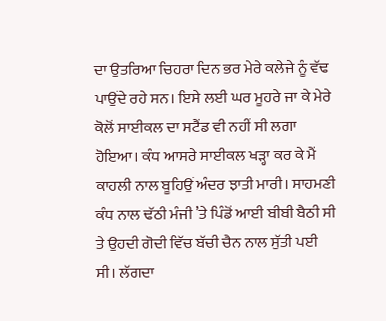ਦਾ ਉਤਰਿਆ ਚਿਹਰਾ ਦਿਨ ਭਰ ਮੇਰੇ ਕਲੇਜੇ ਨੂੰ ਵੱਢ ਪਾਉਂਦੇ ਰਹੇ ਸਨ। ਇਸੇ ਲਈ ਘਰ ਮੂਹਰੇ ਜਾ ਕੇ ਮੇਰੇ ਕੋਲੋਂ ਸਾਈਕਲ ਦਾ ਸਟੈਂਡ ਵੀ ਨਹੀਂ ਸੀ ਲਗਾ ਹੋਇਆ। ਕੰਧ ਆਸਰੇ ਸਾਈਕਲ ਖੜ੍ਹਾ ਕਰ ਕੇ ਮੈਂ ਕਾਹਲੀ ਨਾਲ ਬੂਹਿਉਂ ਅੰਦਰ ਝਾਤੀ ਮਾਰੀ। ਸਾਹਮਣੀ ਕੰਧ ਨਾਲ ਢੱਠੀ ਮੰਜੀ ’ਤੇ ਪਿੰਡੋਂ ਆਈ ਬੀਬੀ ਬੈਠੀ ਸੀ ਤੇ ਉਹਦੀ ਗੋਦੀ ਵਿੱਚ ਬੱਚੀ ਚੈਨ ਨਾਲ ਸੁੱਤੀ ਪਈ ਸੀ। ਲੱਗਦਾ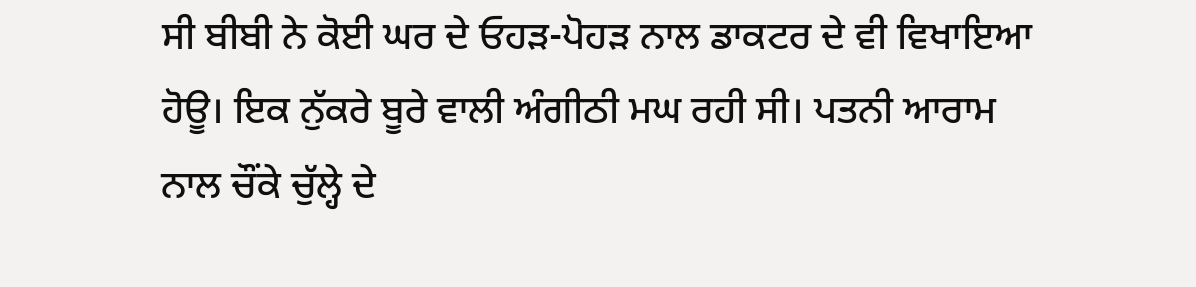ਸੀ ਬੀਬੀ ਨੇ ਕੋਈ ਘਰ ਦੇ ਓਹੜ-ਪੋਹੜ ਨਾਲ ਡਾਕਟਰ ਦੇ ਵੀ ਵਿਖਾਇਆ ਹੋਊ। ਇਕ ਨੁੱਕਰੇ ਬੂਰੇ ਵਾਲੀ ਅੰਗੀਠੀ ਮਘ ਰਹੀ ਸੀ। ਪਤਨੀ ਆਰਾਮ ਨਾਲ ਚੌਂਕੇ ਚੁੱਲ੍ਹੇ ਦੇ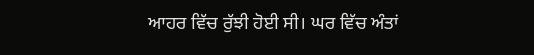ਆਹਰ ਵਿੱਚ ਰੁੱਝੀ ਹੋਈ ਸੀ। ਘਰ ਵਿੱਚ ਅੰਤਾਂ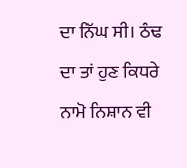ਦਾ ਨਿੱਘ ਸੀ। ਠੰਢ ਦਾ ਤਾਂ ਹੁਣ ਕਿਧਰੇ ਨਾਮੋ ਨਿਸ਼ਾਨ ਵੀ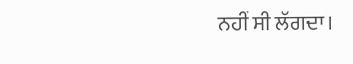ਨਹੀਂ ਸੀ ਲੱਗਦਾ।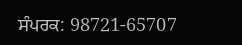ਸੰਪਰਕ: 98721-65707